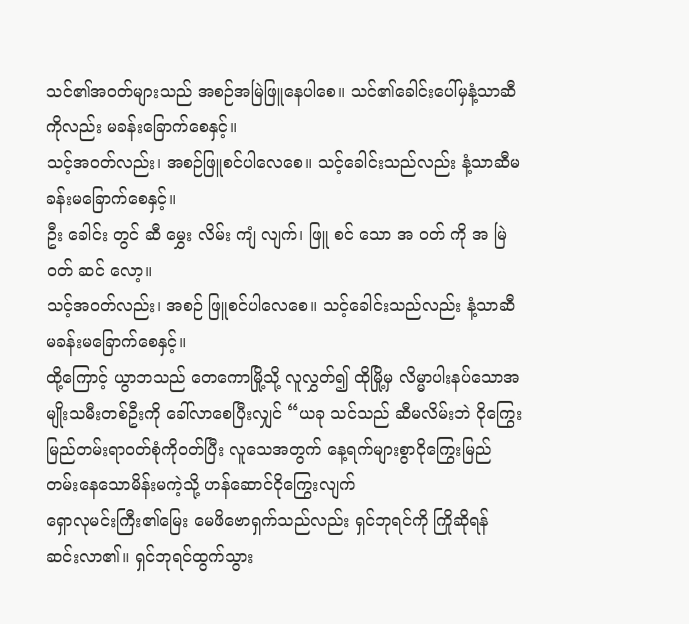သင်၏အဝတ်များသည် အစဉ်အမြဲဖြူနေပါစေ။ သင်၏ခေါင်းပေါ်မှနံ့သာဆီကိုလည်း မခန်းခြောက်စေနှင့်။
သင့်အဝတ်လည်း၊ အစဉ်ဖြူစင်ပါလေစေ။ သင့်ခေါင်းသည်လည်း နံ့သာဆီမခန်းမခြောက်စေနှင့်။
ဦး ခေါင်း တွင် ဆီ မွှေး လိမ်း ကျံ လျက်၊ ဖြူ စင် သော အ ဝတ် ကို အ မြဲ ဝတ် ဆင် လော့။
သင့်အဝတ်လည်း၊ အစဉ် ဖြူစင်ပါလေစေ။ သင့်ခေါင်းသည်လည်း နံ့သာဆီ မခန်းမခြောက်စေနှင့်။
ထို့ကြောင့် ယွာဘသည် တေကောမြို့သို့ လူလွှတ်၍ ထိုမြို့မှ လိမ္မာပါးနပ်သောအမျိုးသမီးတစ်ဦးကို ခေါ်လာစေပြီးလျှင် “ယခု သင်သည် ဆီမလိမ်းဘဲ ငိုကြွေးမြည်တမ်းရာဝတ်စုံကိုဝတ်ပြီး လူသေအတွက် နေ့ရက်များစွာငိုကြွေးမြည်တမ်းနေသောမိန်းမကဲ့သို့ ဟန်ဆောင်ငိုကြွေးလျက်
ရှောလုမင်းကြီး၏မြေး မေဖိဗောရှက်သည်လည်း ရှင်ဘုရင်ကို ကြိုဆိုရန် ဆင်းလာ၏။ ရှင်ဘုရင်ထွက်သွား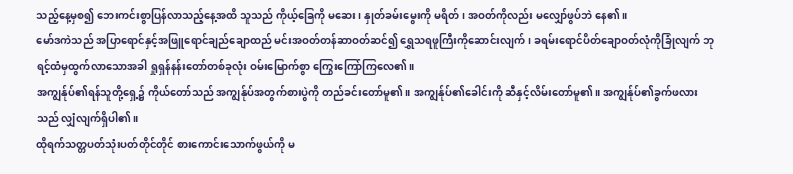သည့်နေ့မှစ၍ ဘေးကင်းစွာပြန်လာသည့်နေ့အထိ သူသည် ကိုယ့်ခြေကို မဆေး၊ နှုတ်ခမ်းမွေးကို မရိတ်၊ အဝတ်ကိုလည်း မလျှော်ဖွပ်ဘဲ နေ၏။
မော်ဒကဲသည် အပြာရောင်နှင့်အဖြူရောင်ချည်ချောထည် မင်းအဝတ်တန်ဆာဝတ်ဆင်၍ ရွှေသရဖူကြီးကိုဆောင်းလျက်၊ ခရမ်းရောင်ပိတ်ချောဝတ်လုံကိုခြုံလျက် ဘုရင့်ထံမှထွက်လာသောအခါ ရှုရှန်နန်းတော်တစ်ခုလုံး ဝမ်းမြောက်စွာ ကြွေးကြော်ကြလေ၏။
အကျွန်ုပ်၏ရန်သူတို့ရှေ့၌ ကိုယ်တော်သည် အကျွန်ုပ်အတွက်စားပွဲကို တည်ခင်းတော်မူ၏။ အကျွန်ုပ်၏ခေါင်းကို ဆီနှင့်လိမ်းတော်မူ၏။ အကျွန်ုပ်၏ခွက်ဖလားသည် လျှံလျက်ရှိပါ၏။
ထိုရက်သတ္တပတ်သုံးပတ်တိုင်တိုင် စားကောင်းသောက်ဖွယ်ကို မ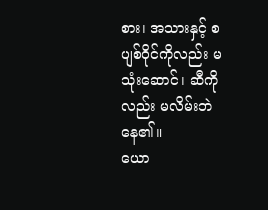စား၊ အသားနှင့် စပျစ်ဝိုင်ကိုလည်း မသုံးဆောင်၊ ဆီကိုလည်း မလိမ်းဘဲ နေ၏။
ယော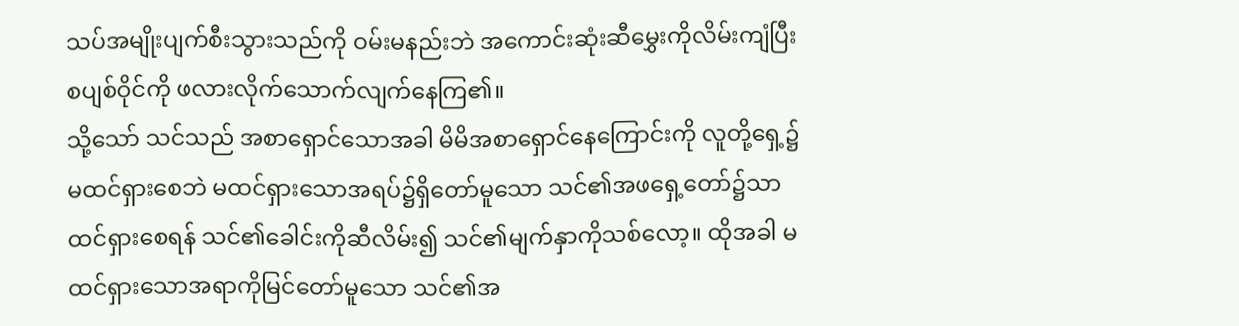သပ်အမျိုးပျက်စီးသွားသည်ကို ဝမ်းမနည်းဘဲ အကောင်းဆုံးဆီမွှေးကိုလိမ်းကျံပြီး စပျစ်ဝိုင်ကို ဖလားလိုက်သောက်လျက်နေကြ၏။
သို့သော် သင်သည် အစာရှောင်သောအခါ မိမိအစာရှောင်နေကြောင်းကို လူတို့ရှေ့၌မထင်ရှားစေဘဲ မထင်ရှားသောအရပ်၌ရှိတော်မူသော သင်၏အဖရှေ့တော်၌သာ ထင်ရှားစေရန် သင်၏ခေါင်းကိုဆီလိမ်း၍ သင်၏မျက်နှာကိုသစ်လော့။ ထိုအခါ မထင်ရှားသောအရာကိုမြင်တော်မူသော သင်၏အ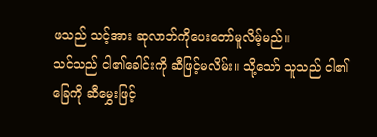ဖသည် သင့်အား ဆုလာဘ်ကိုပေးတော်မူလိမ့်မည်။
သင်သည် ငါ၏ခေါင်းကို ဆီဖြင့်မလိမ်း။ သို့သော် သူသည် ငါ၏ခြေကို ဆီမွှေးဖြင့်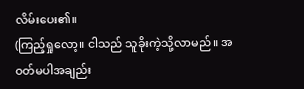လိမ်းပေး၏။
(ကြည့်ရှုလော့။ ငါသည် သူခိုးကဲ့သို့လာမည်။ အဝတ်မပါအချည်း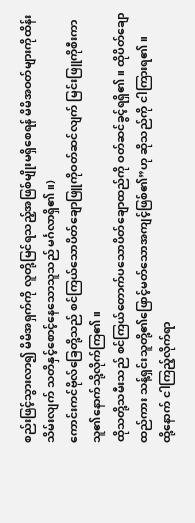စည်းဖြင့်သွားလာ၍ မိမိအရှက်ကို လူတို့မြင်ရသည့်အဖြစ်မျိုးမရှိစေရန် မိမိအဝတ်များကိုထိန်းသိမ်းလျက် သတိနှင့်စောင့်နေသောသူသည် မင်္ဂလာရှိ၏။)
ကောင်းကင်ဗိုလ်ခြေတို့သည် စင်ကြယ်သောပိတ်ချောဖြူကိုဝတ်ဆင်လျက် မြင်းဖြူကိုစီးကာ သူ၏နောက်သို့လိုက်ကြ၏။
ထိုသတို့သမီးသည် စင်ကြယ်တောက်ပသောပိတ်ချောထည်ကို ဝတ်ဆင်ခွင့်ရရှိ၏။ ထိုပိတ်ချောထည်ကား သန့်ရှင်းသူတို့၏ဖြောင့်မတ်သောအကျင့်ဖြစ်၏”ဟု ဆိုသည်ကို ငါကြားရ၏။
ထို့နောက် ငါကြည့်လိုက်ရာ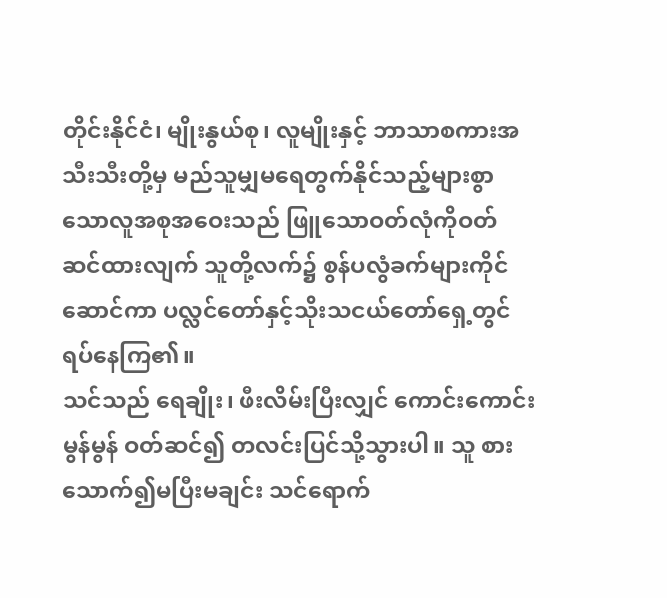တိုင်းနိုင်ငံ၊ မျိုးနွယ်စု၊ လူမျိုးနှင့် ဘာသာစကားအသီးသီးတို့မှ မည်သူမျှမရေတွက်နိုင်သည့်များစွာသောလူအစုအဝေးသည် ဖြူသောဝတ်လုံကိုဝတ်ဆင်ထားလျက် သူတို့လက်၌ စွန်ပလွံခက်များကိုင်ဆောင်ကာ ပလ္လင်တော်နှင့်သိုးသငယ်တော်ရှေ့တွင် ရပ်နေကြ၏။
သင်သည် ရေချိုး၊ ဖီးလိမ်းပြီးလျှင် ကောင်းကောင်းမွန်မွန် ဝတ်ဆင်၍ တလင်းပြင်သို့သွားပါ။ သူ စားသောက်၍မပြီးမချင်း သင်ရောက်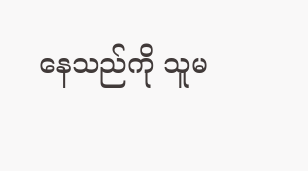နေသည်ကို သူမ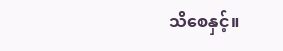သိစေနှင့်။